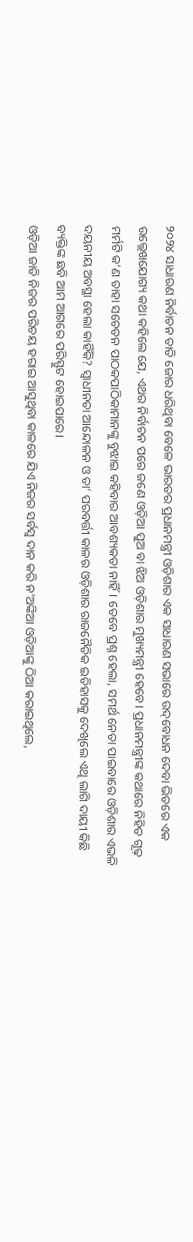୨୦୨୪ ସାଧାରଣ ନିର୍ବାଚନ ତାତି ଜୋର ଧରିଥିବା ବେଳେ ଭାରତର ପ୍ରଧାନମନ୍ତ୍ରୀ ଓଡ଼ିଶାର ଏକ ସାଧାରଣ ସଭାରେ ଉଦ୍‌ବୋଧନ ଦେବା ଭିତରେ ଏକ ଉଲ୍ଲେଖଯୋଗ୍ୟ କଥା କହିଲେ ଯେ, ଏଥର ନିର୍ବାଚନ ପରେ ଜଣେ ଓଡ଼ିଆ ପୁଅ ବା ଝିଅ ଓଡ଼ିଶାର ମୁଖ୍ୟମନ୍ତ୍ରୀ ହେବେ। ପ୍ରଧାନମନ୍ତ୍ରୀଙ୍କ କଥାରେ ନିହିତ ଗୂଢ଼ ମର୍ମଟି କ’ଣ ତାହା ସଚେତନ ପାଠକପାଠିକାମାନଙ୍କୁ ବୁଝାଇ କହିବାର ଆବଶ୍ୟକତା ନାହିଁ। ତେବେ ପ୍ରଶ୍ନ ହେଲା, ସମର୍ଥ ନେତା ପାଇବାରେ ଓଡ଼ିଶାର ଏଭଳି ଦୟନୀୟ ଅବସ୍ଥା ହେଲା କାହିଁକି? ସ୍ୱାଧୀନତା ଆନ୍ଦୋଳନ ଓ ତା’ ପରବର୍ତ୍ତୀ କାଳର ଓଡ଼ିଶାର ରାଜନୈତିକ ଇତିହାସକୁ ଦେଖିଲେ ଏଥି ଲାଗି ଦାୟୀ କିଛି ବ୍ୟକ୍ତିଙ୍କ ଛବି ଆମ ଆଗରେ ପରିସ୍ଫୁଟ ହୋଇପାରେ।
ଓଡ଼ିଆ ଜାତି ନିଜର ପରିଚୟ ହରାଇ ଆସୁଥିବା କାଳରେ ଯିଏ ନିଜର ସର୍ବସ୍ୱ ଦାନ କରି ନ’ଅଙ୍କିଆ ଓଡ଼ିଆଙ୍କୁ ଠିଆ କରାଇଥିଲେ,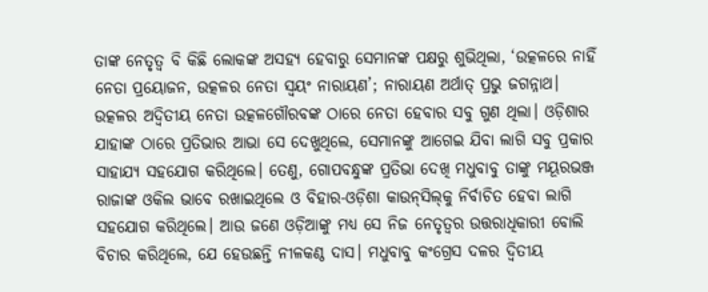ତାଙ୍କ ନେତୃତ୍ୱ ବି କିଛି ଲୋକଙ୍କ ଅସହ୍ୟ ହେବାରୁ ସେମାନଙ୍କ ପକ୍ଷରୁ ଶୁଭିଥିଲା, ‘ଉତ୍କଳରେ ନାହିଁ ନେତା ପ୍ରୟୋଜନ, ଉତ୍କଳର ନେତା ସ୍ୱୟଂ ନାରାୟଣ’; ନାରାୟଣ ଅର୍ଥାତ୍‌ ପ୍ରଭୁ ଜଗନ୍ନାଥ।
ଉତ୍କଳର ଅଦ୍ୱିତୀୟ ନେତା ଉତ୍କଳଗୌରବଙ୍କ ଠାରେ ନେତା ହେବାର ସବୁ ଗୁଣ ଥିଲା। ଓଡ଼ିଶାର ଯାହାଙ୍କ ଠାରେ ପ୍ରତିଭାର ଆଭା ସେ ଦେଖୁଥିଲେ, ସେମାନଙ୍କୁ ଆଗେଇ ଯିବା ଲାଗି ସବୁ ପ୍ରକାର ସାହାଯ୍ୟ ସହଯୋଗ କରିଥିଲେ। ତେଣୁ, ଗୋପବନ୍ଧୁଙ୍କ ପ୍ରତିଭା ଦେଖି ମଧୁବାବୁ ତାଙ୍କୁ ମୟୂରଭଞ୍ଜ ରାଜାଙ୍କ ଓକିଲ ଭାବେ ରଖାଇଥିଲେ ଓ ବିହାର-ଓଡ଼ିଶା କାଉନ୍‌ସିଲ୍‌କୁ ନିର୍ବାଚିତ ହେବା ଲାଗି ସହଯୋଗ କରିଥିଲେ। ଆଉ ଜଣେ ଓଡ଼ିଆଙ୍କୁ ମଧ୍ୟ ସେ ନିଜ ନେତୃତ୍ୱର ଉତ୍ତରାଧିକାରୀ ବୋଲି ବିଚାର କରିଥିଲେ, ଯେ ହେଉଛନ୍ତି ନୀଳକଣ୍ଠ ଦାସ। ମଧୁବାବୁ କଂଗ୍ରେସ ଦଳର ଦ୍ୱିତୀୟ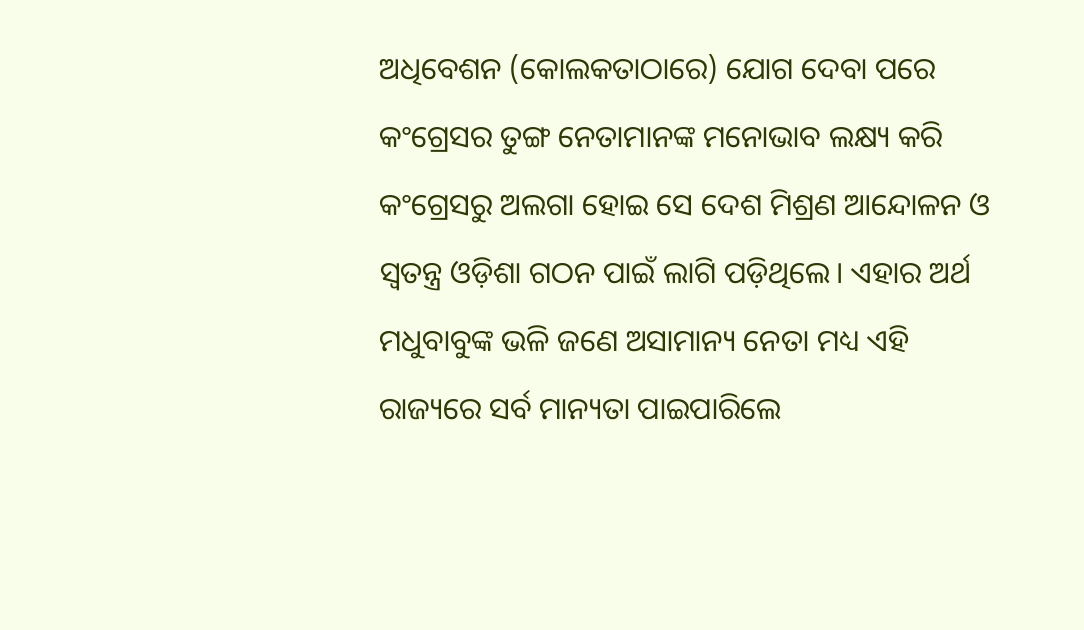ଅଧିବେଶନ (କୋଲକତାଠାରେ) ଯୋଗ ଦେବା ପରେ କଂଗ୍ରେସର ତୁଙ୍ଗ ନେତାମାନଙ୍କ ମନୋଭାବ ଲକ୍ଷ୍ୟ କରି କଂଗ୍ରେସରୁ ଅଲଗା ହୋଇ ସେ ଦେଶ ମିଶ୍ରଣ ଆନ୍ଦୋଳନ ଓ ସ୍ୱତନ୍ତ୍ର ଓଡ଼ିଶା ଗଠନ ପାଇଁ ଲାଗି ପଡ଼ିଥିଲେ। ଏହାର ଅର୍ଥ ମଧୁବାବୁଙ୍କ ଭଳି ଜଣେ ଅସାମାନ୍ୟ ନେତା ମଧ୍ୟ ଏହି ରାଜ୍ୟରେ ସର୍ବ ମାନ୍ୟତା ପାଇପାରିଲେ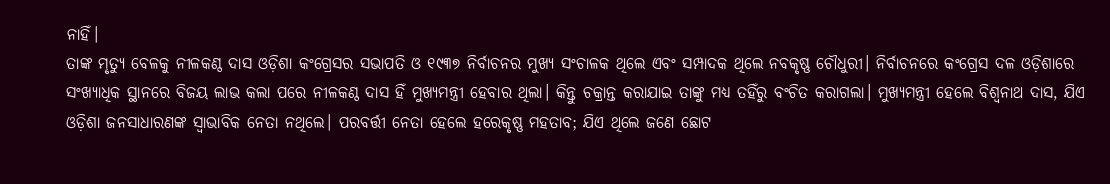ନାହିଁ।
ତାଙ୍କ ମୃତ୍ୟୁ ବେଳକୁ ନୀଳକଣ୍ଠ ଦାସ ଓଡ଼ିଶା କଂଗ୍ରେସର ସଭାପତି ଓ ୧୯୩୭ ନିର୍ବାଚନର ମୁଖ୍ୟ ସଂଚାଳକ ଥିଲେ ଏବଂ ସମ୍ପାଦକ ଥିଲେ ନବକୃଷ୍ଣ ଚୌଧୁରୀ। ନିର୍ବାଚନରେ କଂଗ୍ରେସ ଦଳ ଓଡ଼ିଶାରେ ସଂଖ୍ୟାଧିକ ସ୍ଥାନରେ ବିଜୟ ଲାଭ କଲା ପରେ ନୀଳକଣ୍ଠ ଦାସ ହିଁ ମୁଖ୍ୟମନ୍ତ୍ରୀ ହେବାର ଥିଲା। କିନ୍ତୁ ଚକ୍ରାନ୍ତ କରାଯାଇ ତାଙ୍କୁ ମଧ୍ୟ ତହିଁରୁ ବଂଚିତ କରାଗଲା। ମୁଖ୍ୟମନ୍ତ୍ରୀ ହେଲେ ବିଶ୍ୱନାଥ ଦାସ, ଯିଏ ଓଡ଼ିଶା ଜନସାଧାରଣଙ୍କ ସ୍ୱାଭାବିକ ନେତା ନଥିଲେ। ପରବର୍ତ୍ତୀ ନେତା ହେଲେ ହରେକୃଷ୍ଣ ମହତାବ; ଯିଏ ଥିଲେ ଜଣେ ଛୋଟ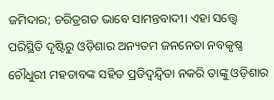ଜମିଦାର; ଚରିତ୍ରଗତ ଭାବେ ସାମନ୍ତବାଦୀ। ଏହା ସତ୍ତ୍ୱେ ପରିସ୍ଥିତି ଦୃଷ୍ଟିରୁ ଓଡ଼ିଶାର ଅନ୍ୟତମ ଜନନେତା ନବକୃଷ୍ଣ ଚୌଧୁରୀ ମହତାବଙ୍କ ସହିତ ପ୍ରତିଦ୍ୱନ୍ଦ୍ବିତା ନକରି ତାଙ୍କୁ ଓଡ଼ିଶାର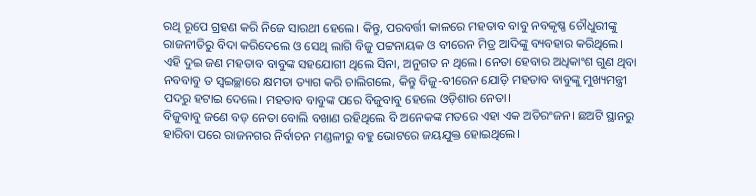ରଥି ରୂପେ ଗ୍ରହଣ କରି ନିଜେ ସାରଥୀ ହେଲେ। କିନ୍ତୁ, ପରବର୍ତ୍ତୀ କାଳରେ ମହତାବ ବାବୁ ନବକୃଷ୍ଣ ଚୌଧୁରୀଙ୍କୁ ରାଜନୀତିରୁ ବିଦା କରିଦେଲେ ଓ ସେଥି ଲାଗି ବିଜୁ ପଟ୍ଟନାୟକ ଓ ବୀରେନ ମିତ୍ର ଆଦିଙ୍କୁ ବ୍ୟବହାର କରିଥିଲେ। ଏହି ଦୁଇ ଜଣ ମହତାବ ବାବୁଙ୍କ ସହଯୋଗୀ ଥିଲେ ସିନା, ଅନୁଗତ ନ ଥିଲେ। ନେତା ହେବାର ଅଧିକାଂଶ ଗୁଣ ଥିବା ନବବାବୁ ତ ସ୍ୱଇଚ୍ଛାରେ କ୍ଷମତା ତ୍ୟାଗ କରି ଚାଲିଗଲେ, କିନ୍ତୁ ବିଜୁ-ବୀରେନ ଯୋଡ଼ି ମହତାବ ବାବୁଙ୍କୁ ମୁଖ୍ୟମନ୍ତ୍ରୀ ପଦରୁ ହଟାଇ ଦେଲେ। ମହତାବ ବାବୁଙ୍କ ପରେ ବିଜୁବାବୁ ହେଲେ ଓଡ଼ିଶାର ନେତା।
ବିଜୁବାବୁ ଜଣେ ବଡ଼ ନେତା ବୋଲି ବଖାଣ ରହିଥିଲେ ବି ଅନେକଙ୍କ ମତରେ ଏହା ଏକ ଅତିରଂଜନ। ଛଅଟି ସ୍ଥାନରୁ ହାରିବା ପରେ ରାଜନଗର ନିର୍ବାଚନ ମଣ୍ଡଳୀରୁ ବହୁ ଭୋଟରେ ଜୟଯୁକ୍ତ ହୋଇଥିଲେ।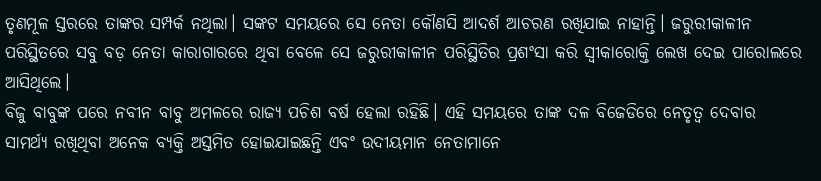ତୃଣମୂଳ ସ୍ତରରେ ତାଙ୍କର ସମ୍ପର୍କ ନଥିଲା। ସଙ୍କଟ ସମୟରେ ସେ ନେତା କୌଣସି ଆଦର୍ଶ ଆଚରଣ ରଖିଯାଇ ନାହାନ୍ତି। ଜରୁରୀକାଳୀନ ପରିସ୍ଥିତରେ ସବୁ ବଡ଼ ନେତା କାରାଗାରରେ ଥିବା ବେଳେ ସେ ଜରୁରୀକାଳୀନ ପରିସ୍ଥିତିର ପ୍ରଶଂସା କରି ସ୍ୱୀକାରୋକ୍ତି ଲେଖ ଦେଇ ପାରୋଲରେ ଆସିଥିଲେ।
ବିଜୁ ବାବୁଙ୍କ ପରେ ନବୀନ ବାବୁ ଅମଳରେ ରାଜ୍ୟ ପଚିଶ ବର୍ଷ ହେଲା ରହିଛି। ଏହି ସମୟରେ ତାଙ୍କ ଦଳ ବିଜେଡିରେ ନେତୃତ୍ବ ଦେବାର ସାମର୍ଥ୍ୟ ରଖିଥିବା ଅନେକ ବ୍ୟକ୍ତି ଅସ୍ତମିତ ହୋଇଯାଇଛନ୍ତି ଏବଂ ଉଦୀୟମାନ ନେତାମାନେ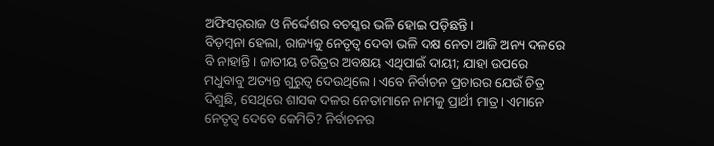ଅଫିସର୍‌ରାଜ ଓ ନିର୍ଦ୍ଦେଶର ବଚସ୍କର ଭଳି ହୋଇ ପଡ଼ିଛନ୍ତି।
ବିଡ଼ମ୍ବନା ହେଲା, ରାଜ୍ୟକୁ ନେତୃତ୍ୱ ଦେବା ଭଳି ଦକ୍ଷ ନେତା ଆଜି ଅନ୍ୟ ଦଳରେ ବି ନାହାନ୍ତି। ଜାତୀୟ ଚରିତ୍ରର ଅବକ୍ଷୟ ଏଥିପାଇଁ ଦାୟୀ; ଯାହା ଉପରେ ମଧୁବାବୁ ଅତ୍ୟନ୍ତ ଗୁରୁତ୍ୱ ଦେଉଥିଲେ। ଏବେ ନିର୍ବାଚନ ପ୍ରଚାରର ଯେଉଁ ଚିତ୍ର ଦିଶୁଛି, ସେଥିରେ ଶାସକ ଦଳର ନେତାମାନେ ନାମକୁ ପ୍ରାର୍ଥୀ ମାତ୍ର। ଏ‌ମାନେ ନେତୃତ୍ବ ଦେବେ କେମିତି? ନିର୍ବାଚନର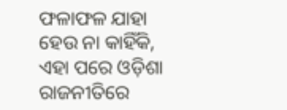ଫଳାଫଳ ଯାହା ହେଉ ନା କାହିଁକି, ଏହା ପରେ ଓଡ଼ିଶା ରାଜନୀତିରେ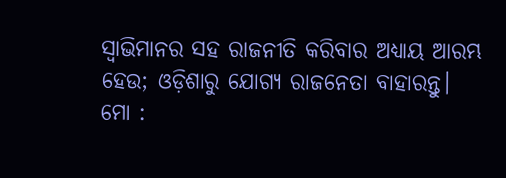ସ୍ୱାଭିମାନର ସହ ରାଜନୀତି କରିବାର ଅଧ୍ୟାୟ ଆରମ୍ଭ ହେଉ; ଓଡ଼ିଶାରୁ ଯୋଗ୍ୟ ରାଜନେତା ବାହାରନ୍ତୁ।
ମୋ :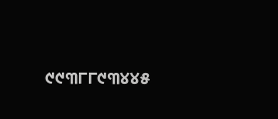୯୯୩୮୮୯୩୪୪୫